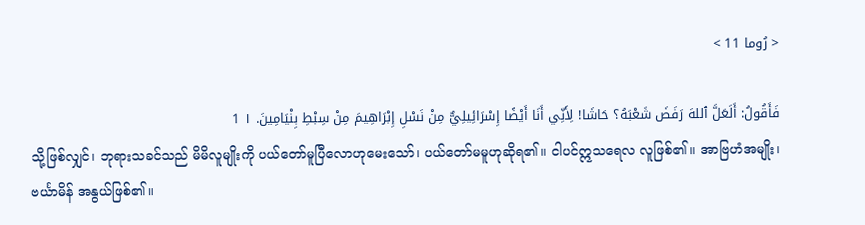< رُوما 11 >

فَأَقُولُ: أَلَعَلَّ ٱللهَ رَفَضَ شَعْبَهُ؟ حَاشَا! لِأَنِّي أَنَا أَيْضًا إِسْرَائِيلِيٌّ مِنْ نَسْلِ إِبْرَاهِيمَ مِنْ سِبْطِ بِنْيَامِينَ. ١ 1
သို့ဖြစ်လျှင်၊ ဘုရားသခင်သည် မိမိလူမျိုးကို ပယ်တော်မူပြီလောဟုမေးသော်၊ ပယ်တော်မမူဟုဆိုရ၏။ ငါပင်ဣသရေလ လူဖြစ်၏။ အာဗြဟံအမျိုး၊ ဗင်္ယာမိန် အနွယ်ဖြစ်၏။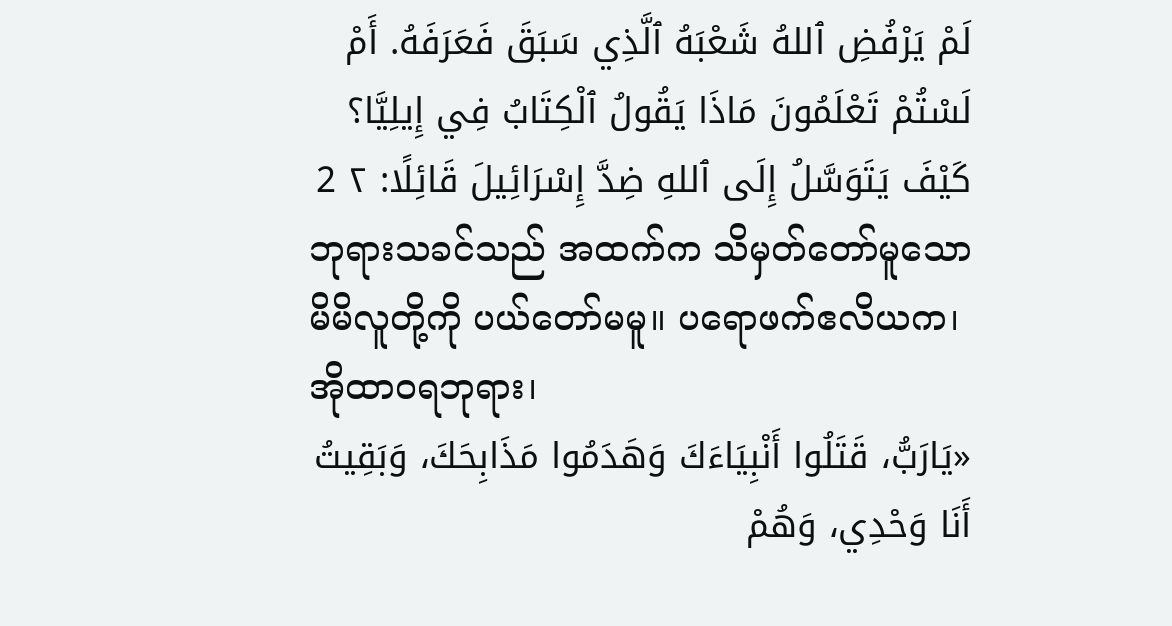لَمْ يَرْفُضِ ٱللهُ شَعْبَهُ ٱلَّذِي سَبَقَ فَعَرَفَهُ. أَمْ لَسْتُمْ تَعْلَمُونَ مَاذَا يَقُولُ ٱلْكِتَابُ فِي إِيلِيَّا؟ كَيْفَ يَتَوَسَّلُ إِلَى ٱللهِ ضِدَّ إِسْرَائِيلَ قَائِلًا: ٢ 2
ဘုရားသခင်သည် အထက်က သိမှတ်တော်မူသော မိမိလူတို့ကို ပယ်တော်မမူ။ ပရောဖက်ဧလိယက၊ အိုထာဝရဘုရား၊
«يَارَبُّ، قَتَلُوا أَنْبِيَاءَكَ وَهَدَمُوا مَذَابِحَكَ، وَبَقِيتُ أَنَا وَحْدِي، وَهُمْ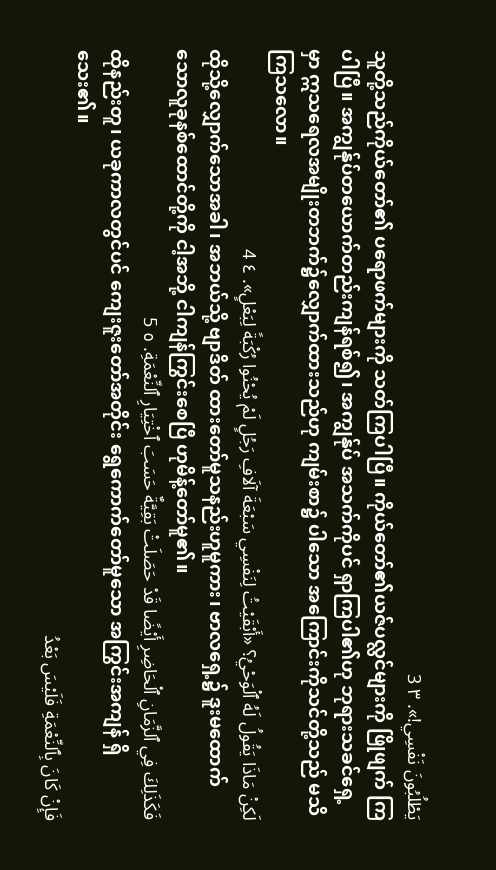يَطْلُبُونَ نَفْسِي!». ٣ 3
သူတို့သည်ကိုယ်တော်၏ ပရောဖက်များကို သတ်ကြပါပြီ။ ကိုယ်တော်၏ယဇ်ပလ္လင်များကို ဖြိုဖျက် ကြပါပြီ။ အကျွန်ုပ်တယောက်တည်းကျန်ရစ်၍၊ အကျွန်ုပ် အသက်ကိုပင် ရှာကြပါ၏ဟု ဘုရားသခင်ရှေ့မှာ ဣသရေလအမျိုးတဘက်၌လျှောက်ထားသည်ဟု ကျမ်းစာ၌ ပါသော အကြောင်းကိုသင်တို့သည် မသိကြသလော။
لَكِنْ مَاذَا يَقُولُ لَهُ ٱلْوَحْيُ؟ «أَبْقَيْتُ لِنَفْسِي سَبْعَةَ آلَافِ رَجُلٍ لَمْ يُحْنُوا رُكْبَةً لِبَعْلٍ». ٤ 4
ထိုသို့လျှောက်သောအခါ၊ အဘယ်သို့ ဗျာဒိတ် ထားတော်မူသနည်းဟူမူကား၊ ဗာလရှေ့၌ ဒူးမထောက် သောလူခုနစ်ထောင်တို့ကို ငါ့အဘို့ ငါကျန်ကြွင်းစေပြီ ဟုမိန့်တော်မူ၏။
فَكَذَلِكَ فِي ٱلزَّمَانِ ٱلْحَاضِرِ أَيْضًا قَدْ حَصَلَتْ بَقِيَّةٌ حَسَبَ ٱخْتِيَارِ ٱلنِّعْمَةِ. ٥ 5
ထိုနည်းတူ၊ ယခုကာလတွင်ပင် ကျေးဇူးတော်အတိုင်း ရွေကောက်တော်မူသော အကြွင်းအကျန် ရှိသေး၏။
فَإِنْ كَانَ بِٱلنِّعْمَةِ فَلَيْسَ بَعْدُ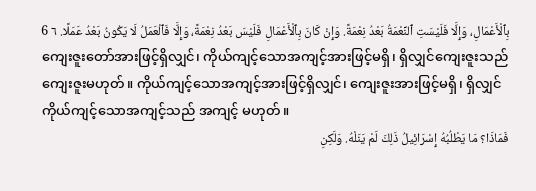بِٱلْأَعْمَالِ، وَإِلَّا فَلَيْسَتِ ٱلنِّعْمَةُ بَعْدُ نِعْمَةً. وَإِنْ كَانَ بِٱلْأَعْمَالِ فَلَيْسَ بَعْدُ نِعْمَةً، وَإِلَّا فَٱلْعَمَلُ لَا يَكُونُ بَعْدُ عَمَلًا. ٦ 6
ကျေးဇူးတော်အားဖြင့်ရှိလျှင်၊ ကိုယ်ကျင့်သောအကျင့်အားဖြင့်မရှိ၊ ရှိလျှင်ကျေးဇူးသည် ကျေးဇူးမဟုတ်။ ကိုယ်ကျင့်သောအကျင့်အားဖြင့်ရှိလျှင်၊ ကျေးဇူးအားဖြင့်မရှိ၊ ရှိလျှင်ကိုယ်ကျင့်သောအကျင့်သည် အကျင့် မဟုတ်။
فَمَاذَا؟ مَا يَطْلُبُهُ إِسْرَائِيلُ ذَلِكَ لَمْ يَنَلْهُ. وَلَكِنِ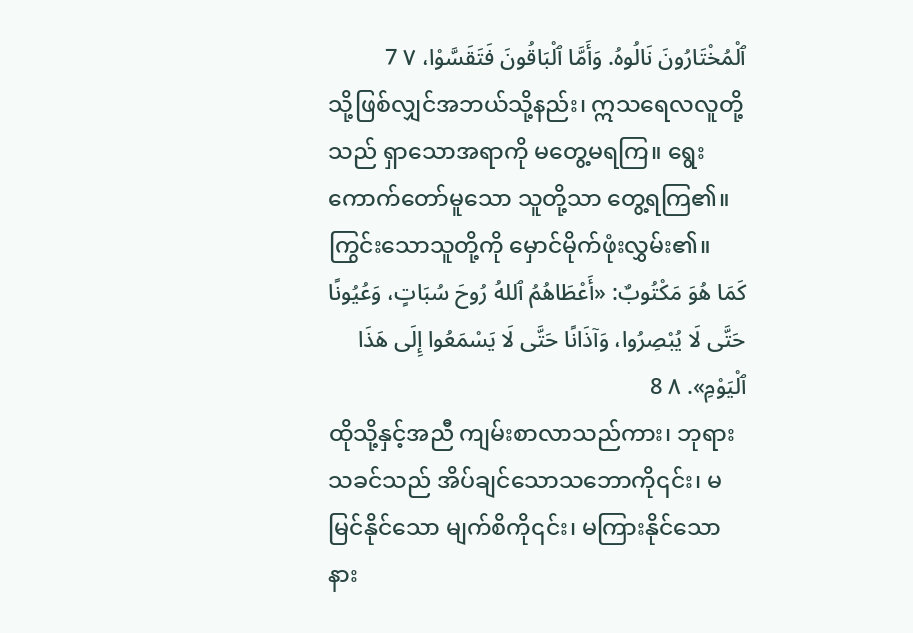ٱلْمُخْتَارُونَ نَالُوهُ. وَأَمَّا ٱلْبَاقُونَ فَتَقَسَّوْا، ٧ 7
သို့ဖြစ်လျှင်အဘယ်သို့နည်း၊ ဣသရေလလူတို့သည် ရှာသောအရာကို မတွေ့မရကြ။ ရွေးကောက်တော်မူသော သူတို့သာ တွေ့ရကြ၏။ ကြွင်းသောသူတို့ကို မှောင်မိုက်ဖုံးလွှမ်း၏။
كَمَا هُوَ مَكْتُوبٌ: «أَعْطَاهُمُ ٱللهُ رُوحَ سُبَاتٍ، وَعُيُونًا حَتَّى لَا يُبْصِرُوا، وَآذَانًا حَتَّى لَا يَسْمَعُوا إِلَى هَذَا ٱلْيَوْمِ». ٨ 8
ထိုသို့နှင့်အညီ ကျမ်းစာလာသည်ကား၊ ဘုရားသခင်သည် အိပ်ချင်သောသဘောကို၎င်း၊ မမြင်နိုင်သော မျက်စိကို၎င်း၊ မကြားနိုင်သော နား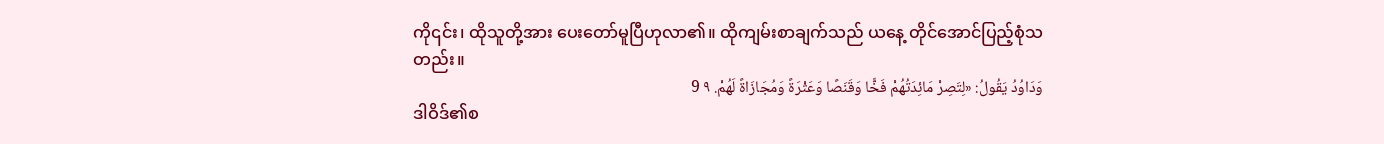ကို၎င်း၊ ထိုသူတို့အား ပေးတော်မူပြီဟုလာ၏။ ထိုကျမ်းစာချက်သည် ယနေ့ တိုင်အောင်ပြည့်စုံသတည်း။
وَدَاوُدُ يَقُولُ: «لِتَصِرْ مَائِدَتُهُمْ فَخًّا وَقَنَصًا وَعَثْرَةً وَمُجَازَاةً لَهُمْ. ٩ 9
ဒါဝိဒ်၏စ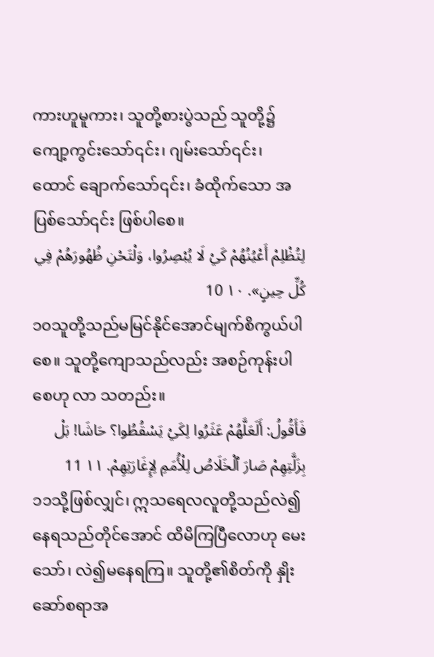ကားဟူမူကား၊ သူတို့စားပွဲသည် သူတို့၌ ကျော့ကွင်းသော်၎င်း၊ ဂျမ်းသော်၎င်း၊ ထောင် ချောက်သော်၎င်း၊ ခံထိုက်သော အပြစ်သော်၎င်း ဖြစ်ပါစေ။
لِتُظْلِمْ أَعْيُنُهُمْ كَيْ لَا يُبْصِرُوا، وَلْتَحْنِ ظُهُورَهُمْ فِي كُلِّ حِينٍ». ١٠ 10
၁၀သူတို့သည်မမြင်နိုင်အောင်မျက်စိကွယ်ပါစေ။ သူတို့ကျောသည်လည်း အစဉ်ကုန်းပါစေဟု လာ သတည်း။
فَأَقُولُ: أَلَعَلَّهُمْ عَثَرُوا لِكَيْ يَسْقُطُوا؟ حَاشَا! بَلْ بِزَلَّتِهِمْ صَارَ ٱلْخَلَاصُ لِلْأُمَمِ لِإِغَارَتِهِمْ. ١١ 11
၁၁သို့ဖြစ်လျှင်၊ ဣသရေလလူတို့သည်လဲ၍ နေရသည်တိုင်အောင် ထိမိကြပြီလောဟု မေးသော်၊ လဲ၍မနေရကြ။ သူတို့၏စိတ်ကို နှိုးဆော်စရာအ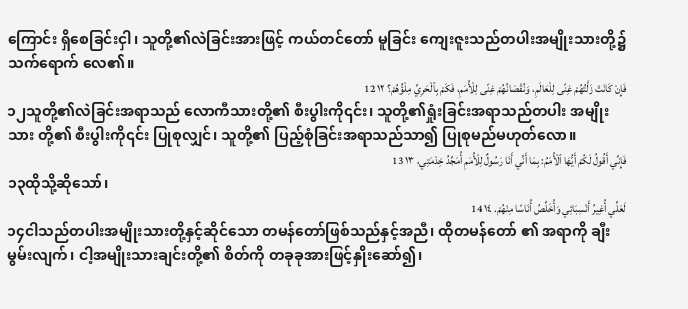ကြောင်း ရှိစေခြင်းငှါ၊ သူတို့၏လဲခြင်းအားဖြင့် ကယ်တင်တော် မူခြင်း ကျေးဇူးသည်တပါးအမျိုးသားတို့၌ သက်ရောက် လေ၏။
فَإِنْ كَانَتْ زَلَّتُهُمْ غِنًى لِلْعَالَمِ، وَنُقْصَانُهُمْ غِنًى لِلْأُمَمِ، فَكَمْ بِٱلْحَرِيِّ مِلْؤُهُمْ؟ ١٢ 12
၁၂သူတို့၏လဲခြင်းအရာသည် လောကီသားတို့၏ စီးပွါးကို၎င်း၊ သူတို့၏ရှုံးခြင်းအရာသည်တပါး အမျိုးသား တို့၏ စီးပွါးကို၎င်း ပြုစုလျှင်၊ သူတို့၏ ပြည့်စုံခြင်းအရာသည်သာ၍ ပြုစုမည်မဟုတ်လော။
فَإِنِّي أَقُولُ لَكُمْ أَيُّهَا ٱلْأُمَمُ: بِمَا أَنِّي أَنَا رَسُولٌ لِلْأُمَمِ أُمَجِّدُ خِدْمَتِي، ١٣ 13
၁၃ထိုသို့ဆိုသော်၊
لَعَلِّي أُغِيرُ أَنْسِبَائِي وَأُخَلِّصُ أُنَاسًا مِنْهُمْ. ١٤ 14
၁၄ငါသည်တပါးအမျိုးသားတို့နှင့်ဆိုင်သော တမန်တော်ဖြစ်သည်နှင့်အညီ၊ ထိုတမန်တော် ၏ အရာကို ချီးမွမ်းလျက်၊ ငါ့အမျိုးသားချင်းတို့၏ စိတ်ကို တခုခုအားဖြင့်နှိုးဆော်၍၊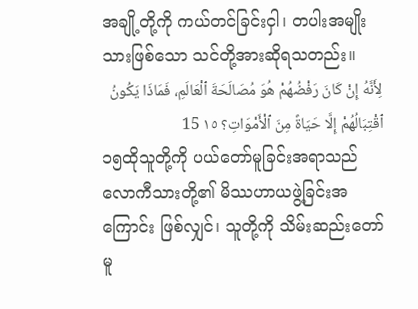အချို့တို့ကို ကယ်တင်ခြင်းငှါ၊ တပါးအမျိုးသားဖြစ်သော သင်တို့အားဆိုရသတည်း။
لِأَنَّهُ إِنْ كَانَ رَفْضُهُمْ هُوَ مُصَالَحَةَ ٱلْعَالَمِ، فَمَاذَا يَكُونُ ٱقْتِبَالُهُمْ إِلَّا حَيَاةً مِنَ ٱلْأَمْوَاتِ؟ ١٥ 15
၁၅ထိုသူတို့ကို ပယ်တော်မူခြင်းအရာသည် လောကီသားတို့၏ မိဿဟာယဖွဲ့ခြင်းအကြောင်း ဖြစ်လျှင်၊ သူတို့ကို သိမ်းဆည်းတော်မူ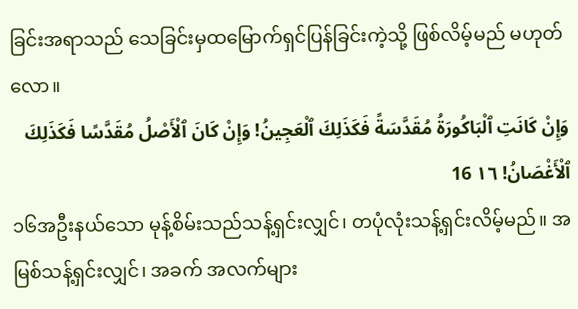ခြင်းအရာသည် သေခြင်းမှထမြောက်ရှင်ပြန်ခြင်းကဲ့သို့ ဖြစ်လိမ့်မည် မဟုတ်လော။
وَإِنْ كَانَتِ ٱلْبَاكُورَةُ مُقَدَّسَةً فَكَذَلِكَ ٱلْعَجِينُ! وَإِنْ كَانَ ٱلْأَصْلُ مُقَدَّسًا فَكَذَلِكَ ٱلْأَغْصَانُ! ١٦ 16
၁၆အဦးနယ်သော မုန့်စိမ်းသည်သန့်ရှင်းလျှင်၊ တပုံလုံးသန့်ရှင်းလိမ့်မည်။ အမြစ်သန့်ရှင်းလျှင်၊ အခက် အလက်များ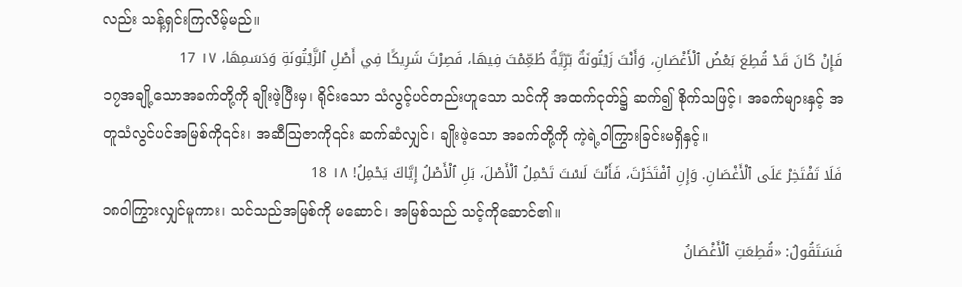လည်း သန့်ရှင်းကြလိမ့်မည်။
فَإِنْ كَانَ قَدْ قُطِعَ بَعْضُ ٱلْأَغْصَانِ، وَأَنْتَ زَيْتُونَةٌ بَرِّيَّةٌ طُعِّمْتَ فِيهَا، فَصِرْتَ شَرِيكًا فِي أَصْلِ ٱلزَّيْتُونَةِ وَدَسَمِهَا، ١٧ 17
၁၇အချို့သောအခက်တို့ကို ချိုးဖဲ့ပြီးမှ၊ ရိုင်းသော သံလွင့်ပင်တည်းဟူသော သင်ကို အထက်ငုတ်၌ ဆက်၍ စိုက်သဖြင့်၊ အခက်များနှင့် အတူသံလွင်ပင်အမြစ်ကို၎င်း၊ အဆီဩဇာကို၎င်း ဆက်ဆံလျှင်၊ ချိုးဖဲ့သော အခက်တို့ကို ကဲ့ရဲ့ဝါကြွားခြင်းမရှိနှင့်။
فَلَا تَفْتَخِرْ عَلَى ٱلْأَغْصَانِ. وَإِنِ ٱفْتَخَرْتَ، فَأَنْتَ لَسْتَ تَحْمِلُ ٱلْأَصْلَ، بَلِ ٱلْأَصْلُ إِيَّاكَ يَحْمِلُ! ١٨ 18
၁၈ဝါကြွားလျှင်မူကား၊ သင်သည်အမြစ်ကို မဆောင်၊ အမြစ်သည် သင့်ကိုဆောင်၏။
فَسَتَقُولُ: «قُطِعَتِ ٱلْأَغْصَانُ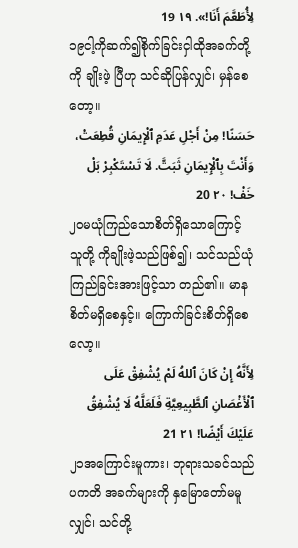لِأُطَعَّمَ أَنَا!». ١٩ 19
၁၉ငါ့ကိုဆက်၍စိုက်ခြင်းငှါထိုအခက်တို့ကို ချိုးဖဲ့ ပြီဟု သင်ဆိုပြန်လျှင်၊ မှန်စေတော့။
حَسَنًا! مِنْ أَجْلِ عَدَمِ ٱلْإِيمَانِ قُطِعَتْ، وَأَنْتَ بِٱلْإِيمَانِ ثَبَتَّ. لَا تَسْتَكْبِرْ بَلْ خَفْ! ٢٠ 20
၂၀မယုံကြည်သောစိတ်ရှိသောကြောင့် သူတို့ ကိုချိုးဖဲ့သည်ဖြစ်၍၊ သင်သည်ယုံကြည်ခြင်းအားဖြင့်သာ တည်၏။ မာနစိတ်မရှိစေနှင့်။ ကြောက်ခြင်းစိတ်ရှိစေလော့။
لِأَنَّهُ إِنْ كَانَ ٱللهُ لَمْ يُشْفِقْ عَلَى ٱلْأَغْصَانِ ٱلطَّبِيعِيَّةِ فَلَعَلَّهُ لَا يُشْفِقُ عَلَيْكَ أَيْضًا! ٢١ 21
၂၁အကြောင်းမူကား၊ ဘုရားသခင်သည် ပကတိ အခက်များကို နှမြောတော်မမူလျှင်၊ သင်တို့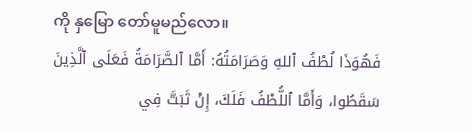ကို နှမြော တော်မူမည်လော။
فَهُوَذَا لُطْفُ ٱللهِ وَصَرَامَتُهُ: أَمَّا ٱلصَّرَامَةُ فَعَلَى ٱلَّذِينَ سَقَطُوا، وَأَمَّا ٱللُّطْفُ فَلَكَ، إِنْ ثَبَتَّ فِي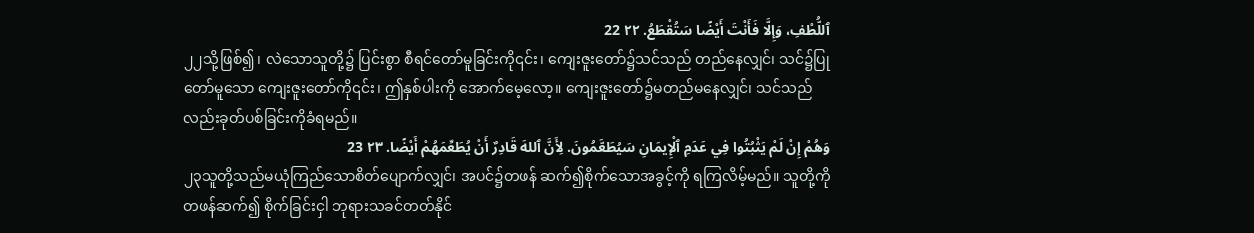ٱللُّطْفِ، وَإِلَّا فَأَنْتَ أَيْضًا سَتُقْطَعُ. ٢٢ 22
၂၂သို့ဖြစ်၍၊ လဲသောသူတို့၌ ပြင်းစွာ စီရင်တော်မူခြင်းကို၎င်း၊ ကျေးဇူးတော်၌သင်သည် တည်နေလျှင်၊ သင်၌ပြုတော်မူသော ကျေးဇူးတော်ကို၎င်း၊ ဤနှစ်ပါးကို အောက်မေ့လော့။ ကျေးဇူးတော်၌မတည်မနေလျှင်၊ သင်သည်လည်းခုတ်ပစ်ခြင်းကိုခံရမည်။
وَهُمْ إِنْ لَمْ يَثْبُتُوا فِي عَدَمِ ٱلْإِيمَانِ سَيُطَعَّمُونَ. لِأَنَّ ٱللهَ قَادِرٌ أَنْ يُطَعِّمَهُمْ أَيْضًا. ٢٣ 23
၂၃သူတို့သည်မယုံကြည်သောစိတ်ပျောက်လျှင်၊ အပင်၌တဖန် ဆက်၍စိုက်သောအခွင့်ကို ရကြလိမ့်မည်။ သူတို့ကို တဖန်ဆက်၍ စိုက်ခြင်းငှါ ဘုရားသခင်တတ်နိုင်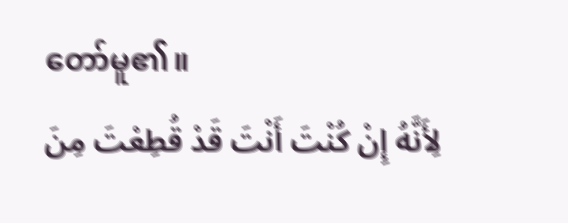တော်မူ၏။
لِأَنَّهُ إِنْ كُنْتَ أَنْتَ قَدْ قُطِعْتَ مِنَ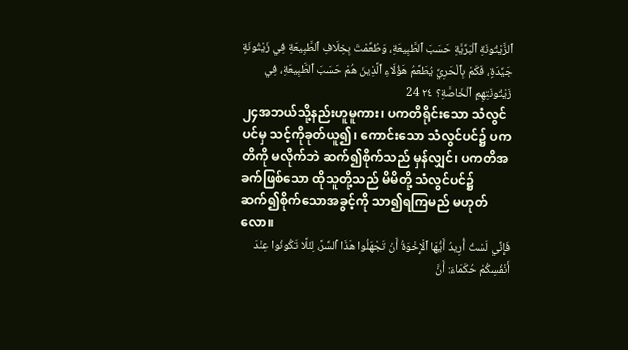ٱلزَّيْتُونَةِ ٱلْبَرِّيَّةِ حَسَبَ ٱلطَّبِيعَةِ، وَطُعِّمْتَ بِخِلَافِ ٱلطَّبِيعَةِ فِي زَيْتُونَةٍ جَيِّدَةٍ، فَكَمْ بِٱلْحَرِيِّ يُطَعَّمُ هَؤُلَاءِ ٱلَّذِينَ هُمْ حَسَبَ ٱلطَّبِيعَةِ، فِي زَيْتُونَتِهِمِ ٱلْخَاصَّةِ؟ ٢٤ 24
၂၄အဘယ်သို့နည်းဟူမူကား၊ ပကတိရိုင်းသော သံလွင်ပင်မှ သင့်ကိုခုတ်ယူ၍၊ ကောင်းသော သံလွင်ပင်၌ ပကတိကို မလိုက်ဘဲ ဆက်၍စိုက်သည် မှန်လျှင်၊ ပကတိအခက်ဖြစ်သော ထိုသူတို့သည် မိမိတို့ သံလွင်ပင်၌ ဆက်၍စိုက်သောအခွင့်ကို သာ၍ရကြမည် မဟုတ်လော။
فَإِنِّي لَسْتُ أُرِيدُ أَيُّهَا ٱلْإِخْوَةُ أَنْ تَجْهَلُوا هَذَا ٱلسِّرَّ، لِئَلَّا تَكُونُوا عِنْدَ أَنْفُسِكُمْ حُكَمَاءَ: أَنَّ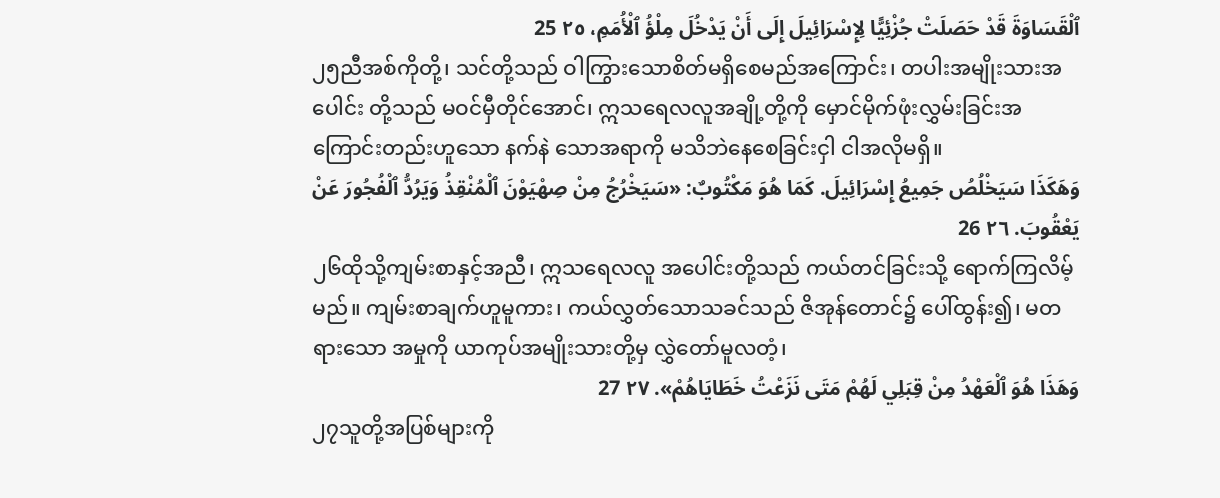ٱلْقَسَاوَةَ قَدْ حَصَلَتْ جُزْئِيًّا لِإِسْرَائِيلَ إِلَى أَنْ يَدْخُلَ مِلْؤُ ٱلْأُمَمِ، ٢٥ 25
၂၅ညီအစ်ကိုတို့၊ သင်တို့သည် ဝါကြွားသောစိတ်မရှိစေမည်အကြောင်း၊ တပါးအမျိုးသားအပေါင်း တို့သည် မဝင်မှီတိုင်အောင်၊ ဣသရေလလူအချို့တို့ကို မှောင်မိုက်ဖုံးလွှမ်းခြင်းအကြောင်းတည်းဟူသော နက်နဲ သောအရာကို မသိဘဲနေစေခြင်းငှါ ငါအလိုမရှိ။
وَهَكَذَا سَيَخْلُصُ جَمِيعُ إِسْرَائِيلَ. كَمَا هُوَ مَكْتُوبٌ: «سَيَخْرُجُ مِنْ صِهْيَوْنَ ٱلْمُنْقِذُ وَيَرُدُّ ٱلْفُجُورَ عَنْ يَعْقُوبَ. ٢٦ 26
၂၆ထိုသို့ကျမ်းစာနှင့်အညီ၊ ဣသရေလလူ အပေါင်းတို့သည် ကယ်တင်ခြင်းသို့ ရောက်ကြလိမ့်မည်။ ကျမ်းစာချက်ဟူမူကား၊ ကယ်လွှတ်သောသခင်သည် ဇိအုန်တောင်၌ ပေါ်ထွန်း၍၊ မတရားသော အမှုကို ယာကုပ်အမျိုးသားတို့မှ လွှဲတော်မူလတံ့၊
وَهَذَا هُوَ ٱلْعَهْدُ مِنْ قِبَلِي لَهُمْ مَتَى نَزَعْتُ خَطَايَاهُمْ». ٢٧ 27
၂၇သူတို့အပြစ်များကို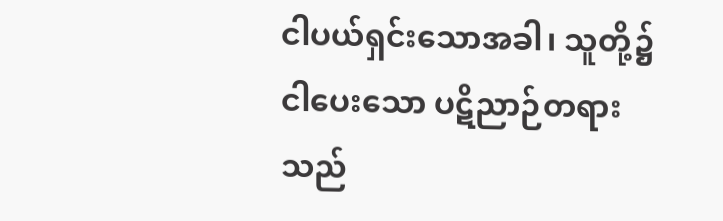ငါပယ်ရှင်းသောအခါ၊ သူတို့၌ ငါပေးသော ပဋိညာဉ်တရားသည်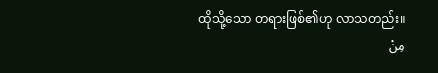ထိုသို့သော တရားဖြစ်၏ဟု လာသတည်း။
مِنْ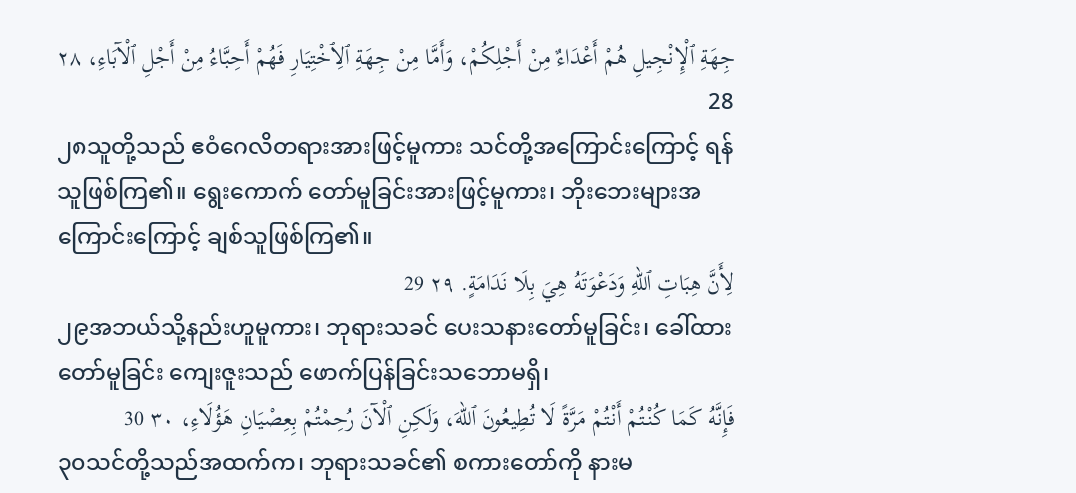جِهَةِ ٱلْإِنْجِيلِ هُمْ أَعْدَاءٌ مِنْ أَجْلِكُمْ، وَأَمَّا مِنْ جِهَةِ ٱلِٱخْتِيَارِ فَهُمْ أَحِبَّاءُ مِنْ أَجْلِ ٱلْآبَاءِ، ٢٨ 28
၂၈သူတို့သည် ဧဝံဂေလိတရားအားဖြင့်မူကား သင်တို့အကြောင်းကြောင့် ရန်သူဖြစ်ကြ၏။ ရွေးကောက် တော်မူခြင်းအားဖြင့်မူကား၊ ဘိုးဘေးများအကြောင်းကြောင့် ချစ်သူဖြစ်ကြ၏။
لِأَنَّ هِبَاتِ ٱللهِ وَدَعْوَتَهُ هِيَ بِلَا نَدَامَةٍ. ٢٩ 29
၂၉အဘယ်သို့နည်းဟူမူကား၊ ဘုရားသခင် ပေးသနားတော်မူခြင်း၊ ခေါ်ထားတော်မူခြင်း ကျေးဇူးသည် ဖောက်ပြန်ခြင်းသဘောမရှိ၊
فَإِنَّهُ كَمَا كُنْتُمْ أَنْتُمْ مَرَّةً لَا تُطِيعُونَ ٱللهَ، وَلَكِنِ ٱلْآنَ رُحِمْتُمْ بِعِصْيَانِ هَؤُلَاءِ، ٣٠ 30
၃၀သင်တို့သည်အထက်က၊ ဘုရားသခင်၏ စကားတော်ကို နားမ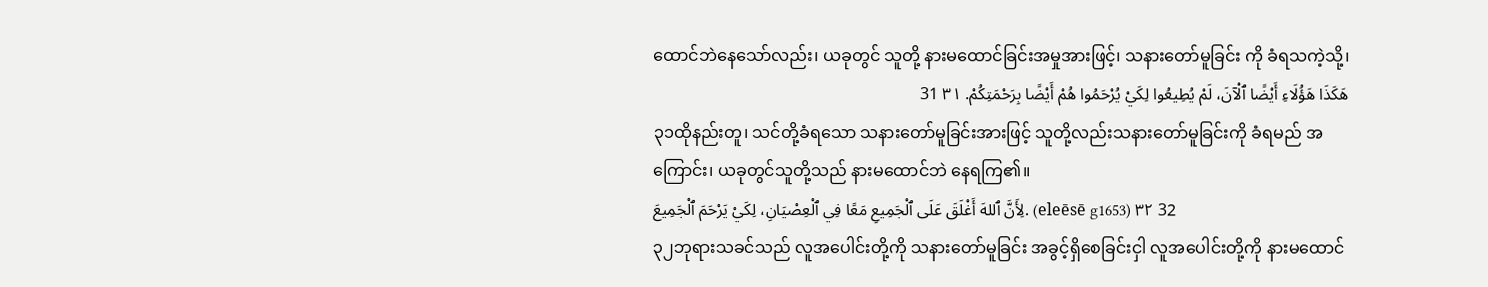ထောင်ဘဲနေသော်လည်း၊ ယခုတွင် သူတို့ နားမထောင်ခြင်းအမှုအားဖြင့်၊ သနားတော်မူခြင်း ကို ခံရသကဲ့သို့၊
هَكَذَا هَؤُلَاءِ أَيْضًا ٱلْآنَ، لَمْ يُطِيعُوا لِكَيْ يُرْحَمُوا هُمْ أَيْضًا بِرَحْمَتِكُمْ. ٣١ 31
၃၁ထိုနည်းတူ၊ သင်တို့ခံရသော သနားတော်မူခြင်းအားဖြင့် သူတို့လည်းသနားတော်မူခြင်းကို ခံရမည် အကြောင်း၊ ယခုတွင်သူတို့သည် နားမထောင်ဘဲ နေရကြ၏။
لِأَنَّ ٱللهَ أَغْلَقَ عَلَى ٱلْجَمِيعِ مَعًا فِي ٱلْعِصْيَانِ، لِكَيْ يَرْحَمَ ٱلْجَمِيعَ. (eleēsē g1653) ٣٢ 32
၃၂ဘုရားသခင်သည် လူအပေါင်းတို့ကို သနားတော်မူခြင်း အခွင့်ရှိစေခြင်းငှါ လူအပေါင်းတို့ကို နားမထောင်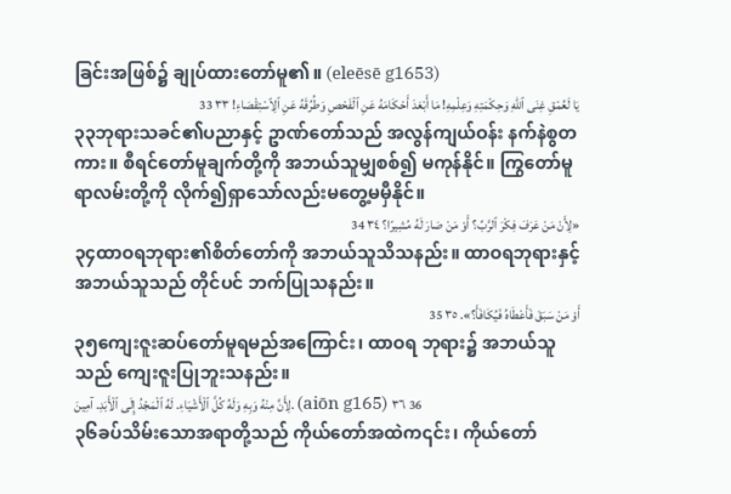ခြင်းအဖြစ်၌ ချုပ်ထားတော်မူ၏။ (eleēsē g1653)
يَا لَعُمْقِ غِنَى ٱللهِ وَحِكْمَتِهِ وَعِلْمِهِ! مَا أَبْعَدَ أَحْكَامَهُ عَنِ ٱلْفَحْصِ وَطُرُقَهُ عَنِ ٱلِٱسْتِقْصَاءِ! ٣٣ 33
၃၃ဘုရားသခင်၏ပညာနှင့် ဥာဏ်တော်သည် အလွန်ကျယ်ဝန်း နက်နဲစွတကား။ စီရင်တော်မူချက်တို့ကို အဘယ်သူမျှစစ်၍ မကုန်နိုင်။ ကြွတော်မူရာလမ်းတို့ကို လိုက်၍ရှာသော်လည်းမတွေ့မမှီနိုင်။
«لِأَنْ مَنْ عَرَفَ فِكْرَ ٱلرَّبِّ؟ أَوْ مَنْ صَارَ لَهُ مُشِيرًا؟ ٣٤ 34
၃၄ထာဝရဘုရား၏စိတ်တော်ကို အဘယ်သူသိသနည်း။ ထာဝရဘုရားနှင့်အဘယ်သူသည် တိုင်ပင် ဘက်ပြုသနည်း။
أَوْ مَنْ سَبَقَ فَأَعْطَاهُ فَيُكَافَأَ؟». ٣٥ 35
၃၅ကျေးဇူးဆပ်တော်မူရမည်အကြောင်း၊ ထာဝရ ဘုရား၌ အဘယ်သူသည် ကျေးဇူးပြုဘူးသနည်း။
لِأَنَّ مِنْهُ وَبِهِ وَلَهُ كُلَّ ٱلْأَشْيَاءِ. لَهُ ٱلْمَجْدُ إِلَى ٱلْأَبَدِ. آمِينَ. (aiōn g165) ٣٦ 36
၃၆ခပ်သိမ်းသောအရာတို့သည် ကိုယ်တော်အထဲက၎င်း၊ ကိုယ်တော်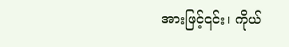အားဖြင့်၎င်း၊ ကိုယ်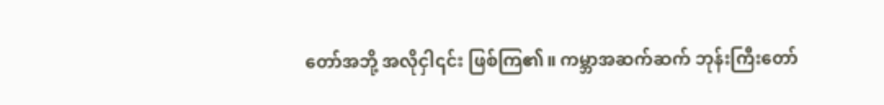တော်အဘို့ အလိုငှါ၎င်း ဖြစ်ကြ၏။ ကမ္ဘာအဆက်ဆက် ဘုန်းကြီးတော်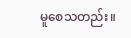မူစေသတည်း။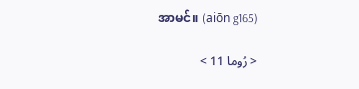အာမင်။ (aiōn g165)

< رُوما 11 >